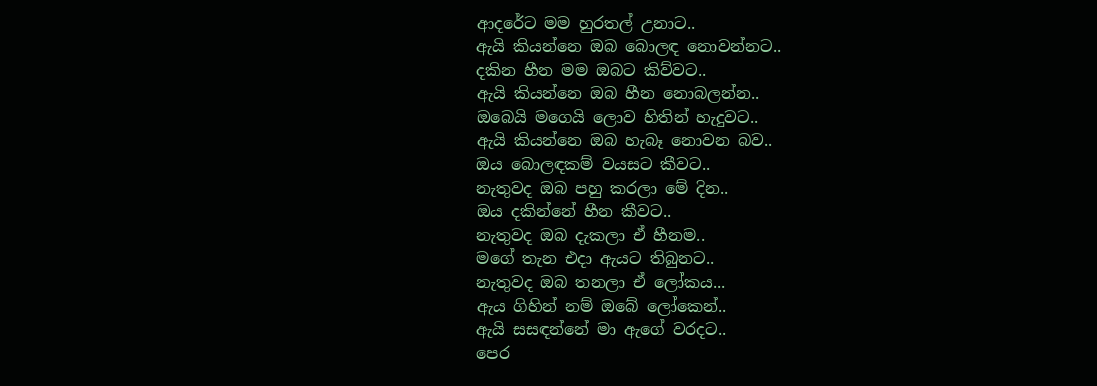ආදරේට මම හුරතල් උනාට..
ඇයි කියන්නෙ ඔබ බොලඳ නොවන්නට..
දකින හීන මම ඔබට කිව්වට..
ඇයි කියන්නෙ ඔබ හීන නොබලන්න..
ඔබෙයි මගෙයි ලොව හිතින් හැදුවට..
ඇයි කියන්නෙ ඔබ හැබෑ නොවන බව..
ඔය බොලඳකම් වයසට කීවට..
නැතුවද ඔබ පහු කරලා මේ දින..
ඔය දකින්නේ හීන කීවට..
නැතුවද ඔබ දැකලා ඒ හීනම..
මගේ තැන එදා ඇයට තිබුනට..
නැතුවද ඔබ තනලා ඒ ලෝකය...
ඇය ගිහින් නම් ඔබේ ලෝකෙන්..
ඇයි සසඳන්නේ මා ඇගේ වරදට..
පෙර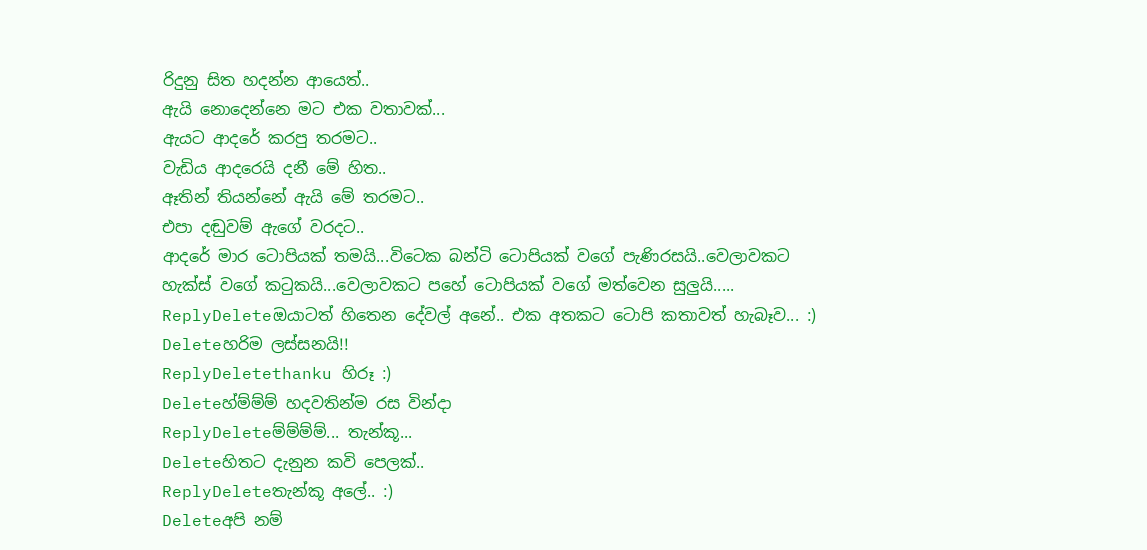රිදුනු සිත හදන්න ආයෙත්..
ඇයි නොදෙන්නෙ මට එක වතාවක්...
ඇයට ආදරේ කරපු තරමට..
වැඩිය ආදරෙයි දනී මේ හිත..
ඈතින් තියන්නේ ඇයි මේ තරමට..
එපා දඬුවම් ඇගේ වරදට..
ආදරේ මාර ටොපියක් තමයි...විටෙක බන්ටි ටොපියක් වගේ පැණිරසයි..වෙලාවකට හැක්ස් වගේ කටුකයි...වෙලාවකට පහේ ටොපියක් වගේ මත්වෙන සුලුයි.....
ReplyDeleteඔයාටත් හිතෙන දේවල් අනේ.. එක අතකට ටොපි කතාවත් හැබෑව... :)
Deleteහරිම ලස්සනයි!!
ReplyDeletethanku හිරූ :)
Deleteහ්ම්ම්ම් හදවතින්ම රස වින්දා
ReplyDeleteම්ම්ම්ම්... තැන්කූ...
Deleteහිතට දැනුන කවි පෙලක්..
ReplyDeleteතැන්කූ අලේ.. :)
Deleteඅපි නම්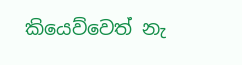කියෙව්වෙත් නැ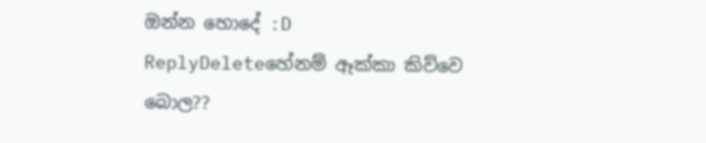ඔන්න හොදේ :D
ReplyDeleteහේනම් ඈක්කා කිව්වෙ බොල??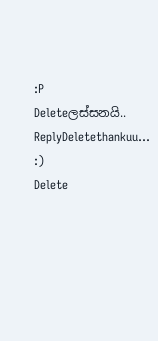:P
Deleteලස්සනයි..
ReplyDeletethankuu... :)
Delete